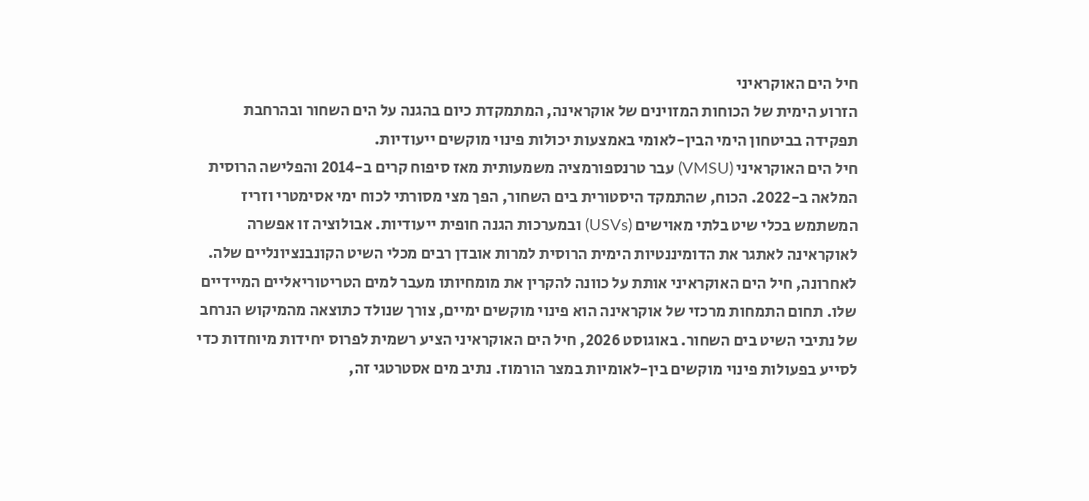חיל הים האוקראיני
הזרוע הימית של הכוחות המזוינים של אוקראינה, המתמקדת כיום בהגנה על הים השחור ובהרחבת תפקידה בביטחון הימי הבין-לאומי באמצעות יכולות פינוי מוקשים ייעודיות.
חיל הים האוקראיני (VMSU) עבר טרנספורמציה משמעותית מאז סיפוח קרים ב-2014 והפלישה הרוסית המלאה ב-2022. הכוח, שהתמקד היסטורית בים השחור, הפך מצי מסורתי לכוח ימי אסימטרי וזריז המשתמש בכלי שיט בלתי מאוישים (USVs) ובמערכות הגנה חופית ייעודיות. אבולוציה זו אפשרה לאוקראינה לאתגר את הדומיננטיות הימית הרוסית למרות אובדן רבים מכלי השיט הקונבנציונליים שלה.
לאחרונה, חיל הים האוקראיני אותת על כוונה להקרין את מומחיותו מעבר למים הטריטוריאליים המיידיים שלו. תחום התמחות מרכזי של אוקראינה הוא פינוי מוקשים ימיים, צורך שנולד כתוצאה מהמיקוש הנרחב של נתיבי השיט בים השחור. באוגוסט 2026, חיל הים האוקראיני הציע רשמית לפרוס יחידות מיוחדות כדי לסייע בפעולות פינוי מוקשים בין-לאומיות במצר הורמוז. נתיב מים אסטרטגי זה,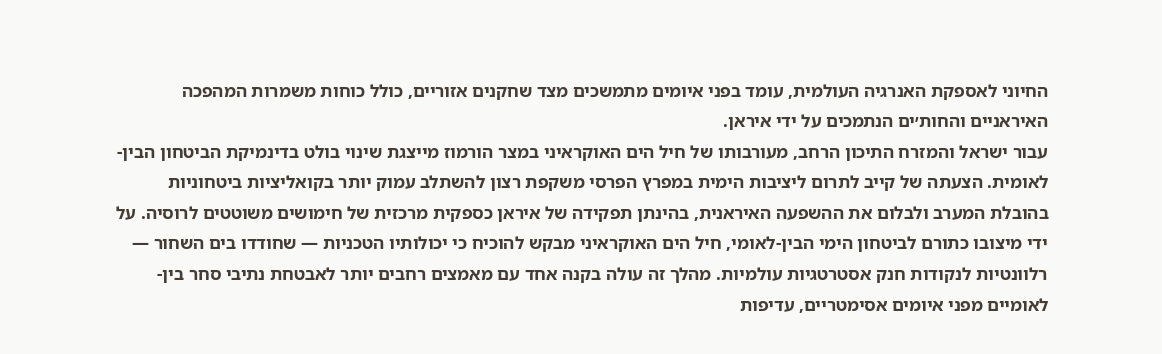החיוני לאספקת האנרגיה העולמית, עומד בפני איומים מתמשכים מצד שחקנים אזוריים, כולל כוחות משמרות המהפכה האיראניים והחות׳ים הנתמכים על ידי איראן.
עבור ישראל והמזרח התיכון הרחב, מעורבותו של חיל הים האוקראיני במצר הורמוז מייצגת שינוי בולט בדינמיקת הביטחון הבין-לאומית. הצעתה של קייב לתרום ליציבות הימית במפרץ הפרסי משקפת רצון להשתלב עמוק יותר בקואליציות ביטחוניות בהובלת המערב ולבלום את ההשפעה האיראנית, בהינתן תפקידה של איראן כספקית מרכזית של חימושים משוטטים לרוסיה. על ידי מיצובו כתורם לביטחון הימי הבין-לאומי, חיל הים האוקראיני מבקש להוכיח כי יכולותיו הטכניות — שחודדו בים השחור — רלוונטיות לנקודות חנק אסטרטגיות עולמיות. מהלך זה עולה בקנה אחד עם מאמצים רחבים יותר לאבטחת נתיבי סחר בין-לאומיים מפני איומים אסימטריים, עדיפות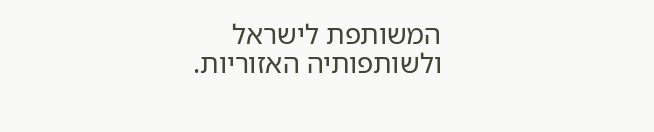המשותפת לישראל ולשותפותיה האזוריות.